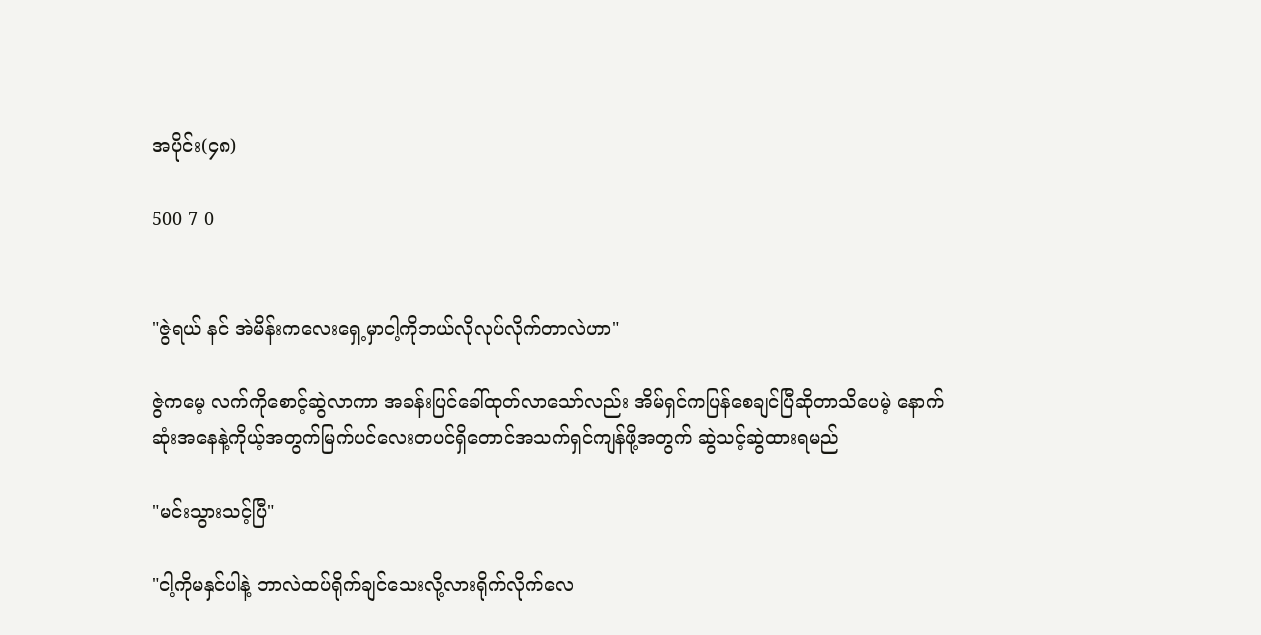အပိုင်း(၄၈)

500 7 0


"ဇွဲရယ် နင် အဲမိန်းကလေးရှေ့မှာငါ့ကိုဘယ်လိုလုပ်လိုက်တာလဲဟာ"

ဇွဲကမေ့ လက်ကိုစောင့်ဆွဲလာကာ အခန်းပြင်ခေါ်ထုတ်လာသော်လည်း အိမ်ရှင်ကပြန်စေချင်ပြီဆိုတာသိပေမဲ့ နောက်ဆုံးအနေနဲ့ကိုယ့်အတွက်မြက်ပင်လေးတပင်ရှိတောင်အသက်ရှင်ကျန်ဖို့အတွက် ဆွဲသင့်ဆွဲထားရမည်

"မင်းသွားသင့်ပြီ"

"ငါ့ကိုမနှင်ပါနဲ့ ဘာလဲထပ်ရိုက်ချင်သေးလို့လားရိုက်လိုက်လေ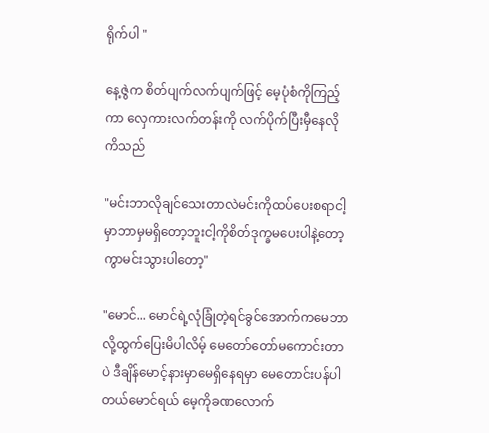ရိုက်ပါ "

နေ့ဇွဲက စိတ်ပျက်လက်ပျက်ဖြင့် မေ့ပုံစံကိုကြည့်ကာ လှေကားလက်တန်းကို လက်ပိုက်ပြီးမှီနေလိုကိသည်

"မင်းဘာလိုချင်သေးတာလဲမင်းကိုထပ်ပေးစရာငါ့မှာဘာမှမရှိတော့ဘူးငါ့ကိုစိတ်ဒုက္ခမပေးပါနဲ့တော့ကွာမင်းသွားပါတော့"

"မောင်... မောင်ရဲ့လုံခြုံတဲ့ရင်ခွင်အောက်ကမေဘာလို့ထွက်ပြေးမိပါလိမ့် မေတော်တော်မကောင်းတာပဲ ဒီချိန်မောင့်နားမှာမေရှိနေရမှာ မေတောင်းပန်ပါတယ်မောင်ရယ် မေ့ကိုခဏလောက်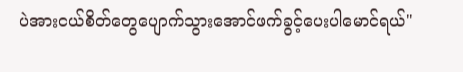ပဲအားငယ်စိတ်တွေပျောက်သွားအောင်ဖက်ခွင့်ပေးပါမောင်ရယ်"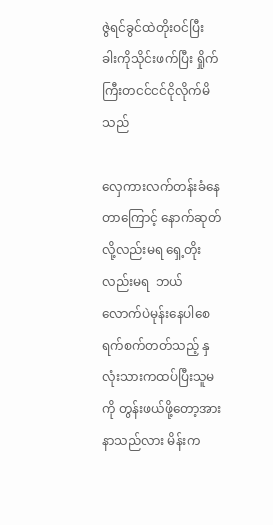ဇွဲရင်ခွင်ထဲတိုးဝင်ပြီး ခါးကိုသိုင်းဖက်ပြီး ရှိုက်ကြီးတငင်ငင်ငိုလိုက်မိသည်

လှေကားလက်တန်းခံနေတာကြောင့် နောက်ဆုတ်လို့လည်းမရ ရှေ့တိုးလည်းမရ  ဘယ်လောက်ပဲမုန်းနေပါစေ ရက်စက်တတ်သည့် နှလုံးသားကထပ်ပြီးသူမကို တွန်းဖယ်ဖို့တော့အားနာသည်လား မိန်းက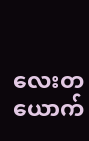လေးတယောက်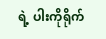ရဲ့ ပါးကိုရိုက်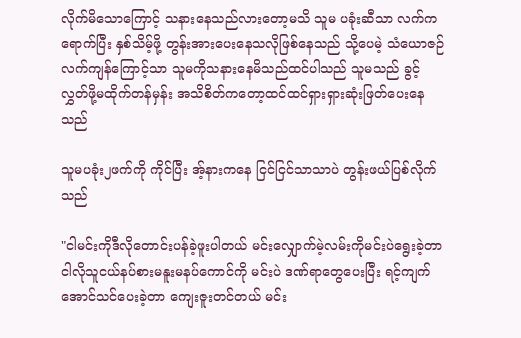လိုက်မိသောကြောင့် သနားနေသည်လားတော့မသိ သူမ ပခုံးဆီသာ လက်ကရောက်ပြီး နှစ်သိမ့်ဖို့ တွန်းအားပေးနေသလိုဖြစ်နေသည် သို့ပေမဲ့ သံယောဇဉ်လက်ကျန်ကြောင့်သာ သူမကိုသနားနေမိသည်ထင်ပါသည် သူမသည် ခွင့်လွှတ်ဖို့မထိုက်တန်မှန်း အသိစိတ်ကတော့ထင်ထင်ရှားရှားဆုံးဖြတ်ပေးနေသည်

သူမပခုံး၂ဖက်ကို ကိုင်ပြီး အ့်နားကနေ ငြင်ငြင်သာသာပဲ တွန်းဖယ်ပြစ်လိုက်သည်

"ငါမင်းကိုဒီလိုတောင်းပန်ခဲ့ဖူးပါတယ် မင်းလျှောက်မဲ့လမ်းကိုမင်းပဲရွေးခဲ့တာ ငါလိုသူငယ်နပ်စားမနူးမနပ်ကောင်ကို မင်းပဲ ဒဏ်ရာတွေပေးပြီး ရင့်ကျက်အောင်သင်ပေးခဲ့တာ ကျေးဇူးတင်တယ် မင်း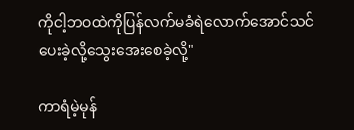ကိုငါ့ဘဝထဲကိုပြန်လက်မခံရဲလောက်အောင်သင်ပေးခဲ့လို့သွေးအေးစေခဲ့လို့"

ကာရံမဲ့မုန်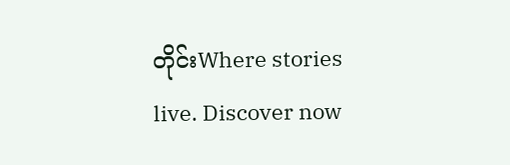တိုင်းWhere stories live. Discover now